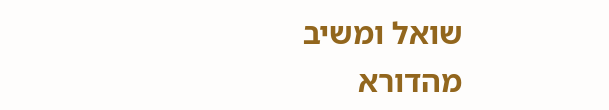שואל ומשיב מהדורא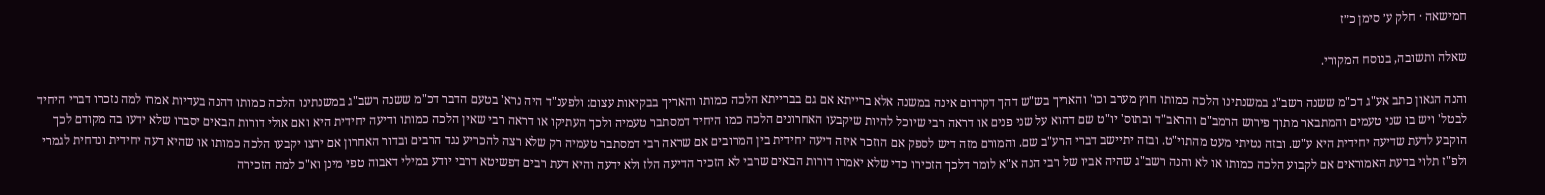חמישאה · חלק ע׳ סימן כ״ז

שאלה ותשובה, בנוסח המקורי.

והנה הגאון כתב אע"ג דכ"מ ששנה רשב"ג במשנתינו הלכה כמותו חוץ מערב וכו' והאריך בש"ש דהך דקרדום אינה במשנה אלא ברייתא אם גם בברייתא הלכה כמותו והאריך בבקיאות עצום: ולפענ"ד היה נרא' בטעם הדבר דכ"מ ששנה רשב"ג במשנתינו הלכה כמותו דהנה בעדיות אמרו למה נזכרו דברי היחיד לבטל' ויש בו שני טעמים והמתבאר מתוך פירוש הרמב"ם והראב"ד ובתוס' יו"ט שם דהוא על שני פנים או דראה רבי שיוכל להיות שיקבעו האחרונים הלכה כמו היחיד דמסתבר טעמיה ולכך העתיקו או דראה רבי שאין הלכה כמותו ודיעה יחידית היא ואם אולי דורות הבאים יסברו שלא ידעו בה מקודם לכך הוקבע לדעת שדיעה יחידית היא ע"ש. ובזה נטיתי מעט מהתוי"ט. ובזה יתיישב דברי הרע"ב שם. והמורם מזה דיש לספק אם הוזכר איזה דיעה יחידית בין המרובים אם שראה רבי דמסתבר טעמיה רק שלא רצה להכריע נגד הרבים ובדור האחרון אם ירצו יקבעו הלכה כמותו או שהיא דעה יחידית ונדחית לגמרי ולפ"ז תלוי בדעת האמוראים אם לקבוע הלכה כמותו או לא והנה רשב"ג שהיה אביו של רבי הנה א"א לומר דלכך הזכירו כדי שלא יאמרו דורות הבאים שרבי לא הזכיר הדיעה הלז ולא ידעה והיא דעת רבים דפשיטא דרבי יודע במילי דאבוה טפי מינן וא"כ למה הזכירה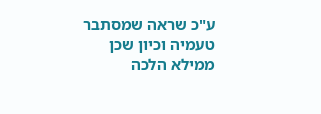ע"כ שראה שמסתבר טעמיה וכיון שכן ממילא הלכה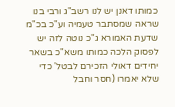כמותו דאנן יש לנו רשב"ג ורבי בנו שראה שמסתבר טעמיה וע"כ בכ"מ שדעת האמורא ג"כ נוטה לזה יש לפסוק הלכה כמותו משא"כ בשאר יחידים דאולי הזכירם לבטל' כדי שלא יאמרו (חסר וחבל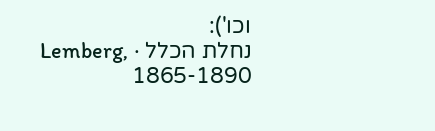וכו'):
נחלת הכלל · Lemberg, 1865-1890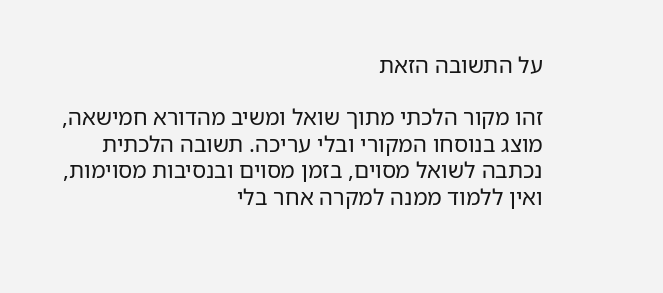על התשובה הזאת

זהו מקור הלכתי מתוך שואל ומשיב מהדורא חמישאה, מוצג בנוסחו המקורי ובלי עריכה. תשובה הלכתית נכתבה לשואל מסוים, בזמן מסוים ובנסיבות מסוימות, ואין ללמוד ממנה למקרה אחר בלי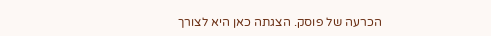הכרעה של פוסק. הצגתה כאן היא לצורך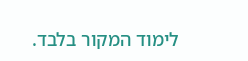לימוד המקור בלבד.